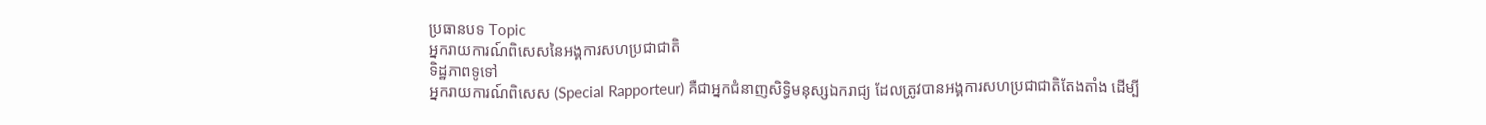ប្រធានបទ Topic
អ្នករាយការណ៍ពិសេសនៃអង្គការសហប្រជាជាតិ
ទិដ្ឋភាពទូទៅ
អ្នករាយការណ៍ពិសេស (Special Rapporteur) គឺជាអ្នកជំនាញសិទ្ធិមនុស្សឯករាជ្យ ដែលត្រូវបានអង្គការសហប្រជាជាតិតែងតាំង ដើម្បី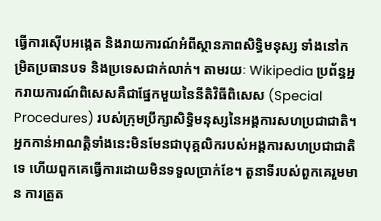ធ្វើការស៊ើបអង្កេត និងរាយការណ៍អំពីស្ថានភាពសិទ្ធិមនុស្ស ទាំងនៅកម្រិតប្រធានបទ និងប្រទេសជាក់លាក់។ តាមរយៈ Wikipedia ប្រព័ន្ធអ្នករាយការណ៍ពិសេសគឺជាផ្នែកមួយនៃនីតិវិធីពិសេស (Special Procedures) របស់ក្រុមប្រឹក្សាសិទ្ធិមនុស្សនៃអង្គការសហប្រជាជាតិ។ អ្នកកាន់អាណត្តិទាំងនេះមិនមែនជាបុគ្គលិករបស់អង្គការសហប្រជាជាតិទេ ហើយពួកគេធ្វើការដោយមិនទទួលប្រាក់ខែ។ តួនាទីរបស់ពួកគេរួមមាន ការត្រួត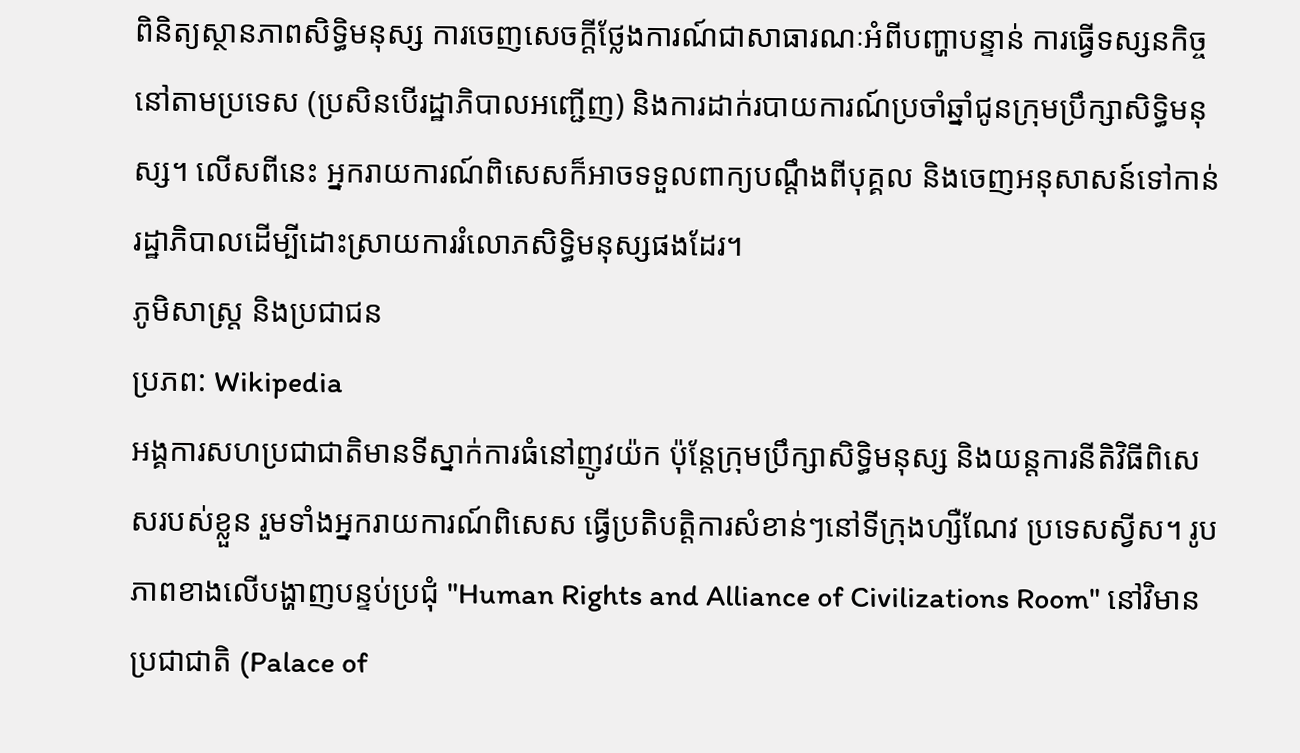ពិនិត្យស្ថានភាពសិទ្ធិមនុស្ស ការចេញសេចក្តីថ្លែងការណ៍ជាសាធារណៈអំពីបញ្ហាបន្ទាន់ ការធ្វើទស្សនកិច្ចនៅតាមប្រទេស (ប្រសិនបើរដ្ឋាភិបាលអញ្ជើញ) និងការដាក់របាយការណ៍ប្រចាំឆ្នាំជូនក្រុមប្រឹក្សាសិទ្ធិមនុស្ស។ លើសពីនេះ អ្នករាយការណ៍ពិសេសក៏អាចទទួលពាក្យបណ្តឹងពីបុគ្គល និងចេញអនុសាសន៍ទៅកាន់រដ្ឋាភិបាលដើម្បីដោះស្រាយការរំលោភសិទ្ធិមនុស្សផងដែរ។
ភូមិសាស្ត្រ និងប្រជាជន
ប្រភព: Wikipedia
អង្គការសហប្រជាជាតិមានទីស្នាក់ការធំនៅញូវយ៉ក ប៉ុន្តែក្រុមប្រឹក្សាសិទ្ធិមនុស្ស និងយន្តការនីតិវិធីពិសេសរបស់ខ្លួន រួមទាំងអ្នករាយការណ៍ពិសេស ធ្វើប្រតិបត្តិការសំខាន់ៗនៅទីក្រុងហ្សឺណែវ ប្រទេសស្វីស។ រូបភាពខាងលើបង្ហាញបន្ទប់ប្រជុំ "Human Rights and Alliance of Civilizations Room" នៅវិមានប្រជាជាតិ (Palace of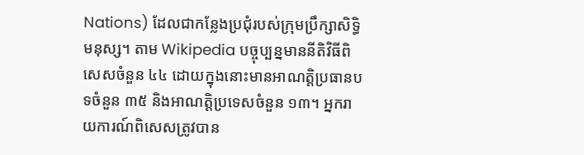Nations) ដែលជាកន្លែងប្រជុំរបស់ក្រុមប្រឹក្សាសិទ្ធិមនុស្ស។ តាម Wikipedia បច្ចុប្បន្នមាននីតិវិធីពិសេសចំនួន ៤៤ ដោយក្នុងនោះមានអាណត្តិប្រធានបទចំនួន ៣៥ និងអាណត្តិប្រទេសចំនួន ១៣។ អ្នករាយការណ៍ពិសេសត្រូវបាន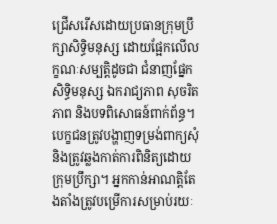ជ្រើសរើសដោយប្រធានក្រុមប្រឹក្សាសិទ្ធិមនុស្ស ដោយផ្អែកលើលក្ខណៈសម្បត្តិដូចជា ជំនាញផ្នែកសិទ្ធិមនុស្ស ឯករាជ្យភាព សុចរិតភាព និងបទពិសោធន៍ពាក់ព័ន្ធ។ បេក្ខជនត្រូវបង្ហាញទម្រង់ពាក្យសុំ និងត្រូវឆ្លងកាត់ការពិនិត្យដោយក្រុមប្រឹក្សា។ អ្នកកាន់អាណត្តិតែងតាំងត្រូវបម្រើការសម្រាប់រយៈ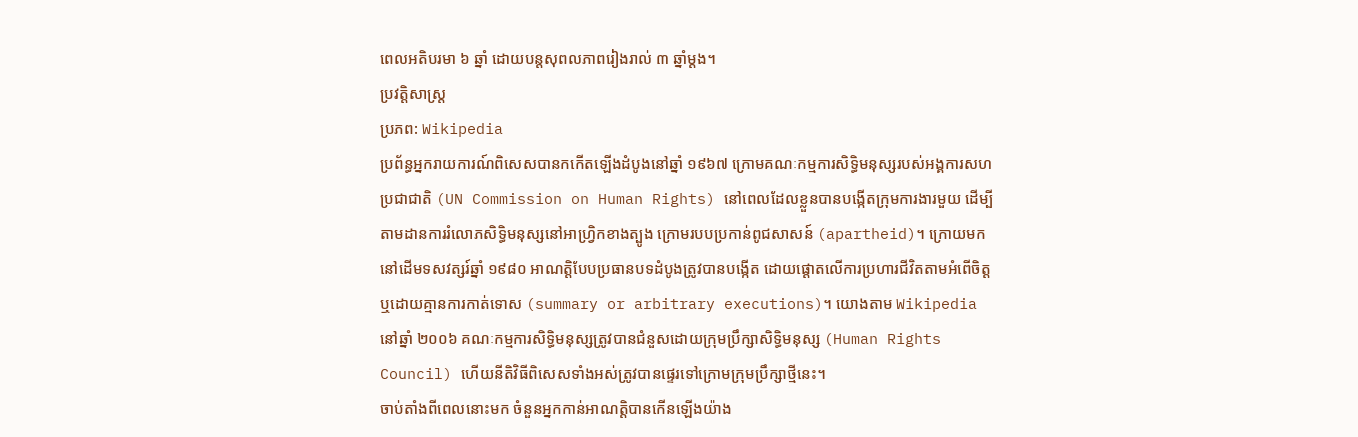ពេលអតិបរមា ៦ ឆ្នាំ ដោយបន្តសុពលភាពរៀងរាល់ ៣ ឆ្នាំម្តង។
ប្រវត្តិសាស្ត្រ
ប្រភព: Wikipedia
ប្រព័ន្ធអ្នករាយការណ៍ពិសេសបានកកើតឡើងដំបូងនៅឆ្នាំ ១៩៦៧ ក្រោមគណៈកម្មការសិទ្ធិមនុស្សរបស់អង្គការសហប្រជាជាតិ (UN Commission on Human Rights) នៅពេលដែលខ្លួនបានបង្កើតក្រុមការងារមួយ ដើម្បីតាមដានការរំលោភសិទ្ធិមនុស្សនៅអាហ្វ្រិកខាងត្បូង ក្រោមរបបប្រកាន់ពូជសាសន៍ (apartheid)។ ក្រោយមក នៅដើមទសវត្សរ៍ឆ្នាំ ១៩៨០ អាណត្តិបែបប្រធានបទដំបូងត្រូវបានបង្កើត ដោយផ្តោតលើការប្រហារជីវិតតាមអំពើចិត្ត ឬដោយគ្មានការកាត់ទោស (summary or arbitrary executions)។ យោងតាម Wikipedia នៅឆ្នាំ ២០០៦ គណៈកម្មការសិទ្ធិមនុស្សត្រូវបានជំនួសដោយក្រុមប្រឹក្សាសិទ្ធិមនុស្ស (Human Rights Council) ហើយនីតិវិធីពិសេសទាំងអស់ត្រូវបានផ្ទេរទៅក្រោមក្រុមប្រឹក្សាថ្មីនេះ។
ចាប់តាំងពីពេលនោះមក ចំនួនអ្នកកាន់អាណត្តិបានកើនឡើងយ៉ាង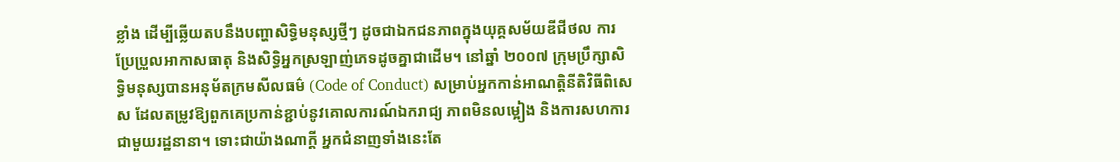ខ្លាំង ដើម្បីឆ្លើយតបនឹងបញ្ហាសិទ្ធិមនុស្សថ្មីៗ ដូចជាឯកជនភាពក្នុងយុគ្គសម័យឌីជីថល ការប្រែប្រួលអាកាសធាតុ និងសិទ្ធិអ្នកស្រឡាញ់ភេទដូចគ្នាជាដើម។ នៅឆ្នាំ ២០០៧ ក្រុមប្រឹក្សាសិទ្ធិមនុស្សបានអនុម័តក្រមសីលធម៌ (Code of Conduct) សម្រាប់អ្នកកាន់អាណត្តិនីតិវិធីពិសេស ដែលតម្រូវឱ្យពួកគេប្រកាន់ខ្ជាប់នូវគោលការណ៍ឯករាជ្យ ភាពមិនលម្អៀង និងការសហការជាមួយរដ្ឋនានា។ ទោះជាយ៉ាងណាក្តី អ្នកជំនាញទាំងនេះតែ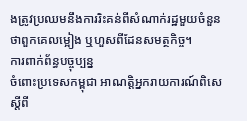ងត្រូវប្រឈមនឹងការរិះគន់ពីសំណាក់រដ្ឋមួយចំនួនថាពួកគេលម្អៀង ឬហួសពីដែនសមត្ថកិច្ច។
ការពាក់ព័ន្ធបច្ចុប្បន្ន
ចំពោះប្រទេសកម្ពុជា អាណត្តិអ្នករាយការណ៍ពិសេស្តីពី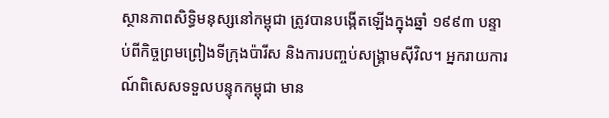ស្ថានភាពសិទ្ធិមនុស្សនៅកម្ពុជា ត្រូវបានបង្កើតឡើងក្នុងឆ្នាំ ១៩៩៣ បន្ទាប់ពីកិច្ចព្រមព្រៀងទីក្រុងប៉ារីស និងការបញ្ចប់សង្គ្រាមស៊ីវិល។ អ្នករាយការណ៍ពិសេសទទួលបន្ទុកកម្ពុជា មាន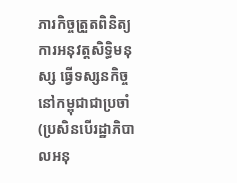ភារកិច្ចត្រួតពិនិត្យការអនុវត្តសិទ្ធិមនុស្ស ធ្វើទស្សនកិច្ចនៅកម្ពុជាជាប្រចាំ (ប្រសិនបើរដ្ឋាភិបាលអនុ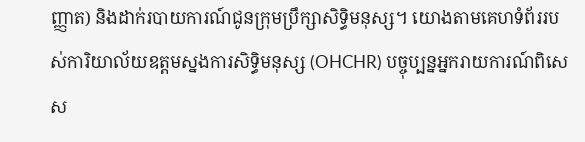ញ្ញាត) និងដាក់របាយការណ៍ជូនក្រុមប្រឹក្សាសិទ្ធិមនុស្ស។ យោងតាមគេហទំព័ររបស់ការិយាល័យឧត្តមស្នងការសិទ្ធិមនុស្ស (OHCHR) បច្ចុប្បន្នអ្នករាយការណ៍ពិសេស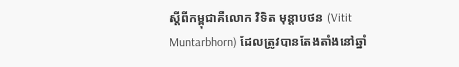ស្តីពីកម្ពុជាគឺលោក វិទិត មុន្តាបថន (Vitit Muntarbhorn) ដែលត្រូវបានតែងតាំងនៅឆ្នាំ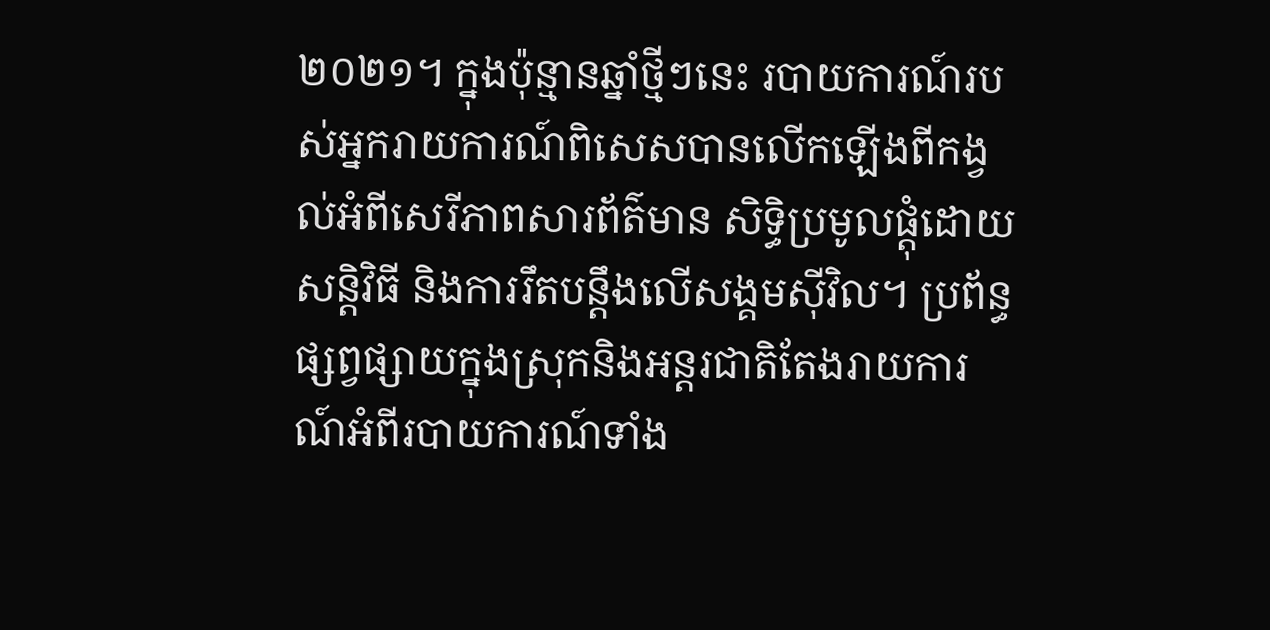២០២១។ ក្នុងប៉ុន្មានឆ្នាំថ្មីៗនេះ របាយការណ៍របស់អ្នករាយការណ៍ពិសេសបានលើកឡើងពីកង្វល់អំពីសេរីភាពសារព័ត៌មាន សិទ្ធិប្រមូលផ្តុំដោយសន្តិវិធី និងការរឹតបន្តឹងលើសង្គមស៊ីវិល។ ប្រព័ន្ធផ្សព្វផ្សាយក្នុងស្រុកនិងអន្តរជាតិតែងរាយការណ៍អំពីរបាយការណ៍ទាំង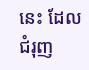នេះ ដែលជំរុញ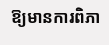ឱ្យមានការពិភា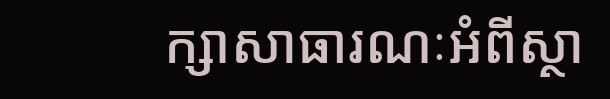ក្សាសាធារណៈអំពីស្ថា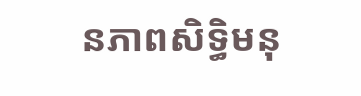នភាពសិទ្ធិមនុ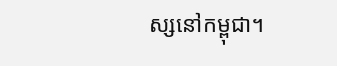ស្សនៅកម្ពុជា។